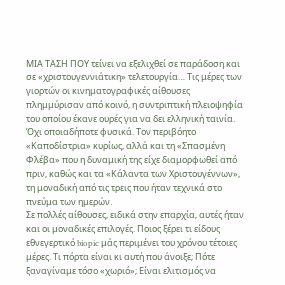ΜΙΑ ΤΑΣΗ ΠΟΥ τείνει να εξελιχθεί σε παράδοση και σε «χριστουγεννιάτικη» τελετουργία… Τις μέρες των γιορτών οι κινηματογραφικές αίθουσες πλημμύρισαν από κοινό, η συντριπτική πλειοψηφία του οποίου έκανε ουρές για να δει ελληνική ταινία. Όχι οποιαδήποτε φυσικά. Τον περιβόητο «Καποδίστρια» κυρίως, αλλά και τη «Σπασμένη Φλέβα» που η δυναμική της είχε διαμορφωθεί από πριν, καθώς και τα «Κάλαντα των Χριστουγέννων», τη μοναδική από τις τρεις που ήταν τεχνικά στο πνεύμα των ημερών.
Σε πολλές αίθουσες, ειδικά στην επαρχία, αυτές ήταν και οι μοναδικές επιλογές. Ποιος ξέρει τι είδους εθνεγερτικό biopic μάς περιμένει του χρόνου τέτοιες μέρες. Τι πόρτα είναι κι αυτή που άνοιξε; Πότε ξαναγίναμε τόσο «χωριό»; Είναι ελιτισμός να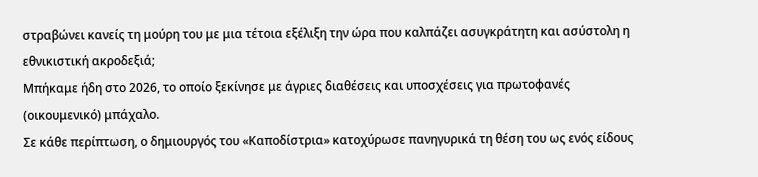στραβώνει κανείς τη μούρη του με μια τέτοια εξέλιξη την ώρα που καλπάζει ασυγκράτητη και ασύστολη η εθνικιστική ακροδεξιά;
Μπήκαμε ήδη στο 2026, το οποίο ξεκίνησε με άγριες διαθέσεις και υποσχέσεις για πρωτοφανές (οικουμενικό) μπάχαλο.
Σε κάθε περίπτωση, ο δημιουργός του «Καποδίστρια» κατοχύρωσε πανηγυρικά τη θέση του ως ενός είδους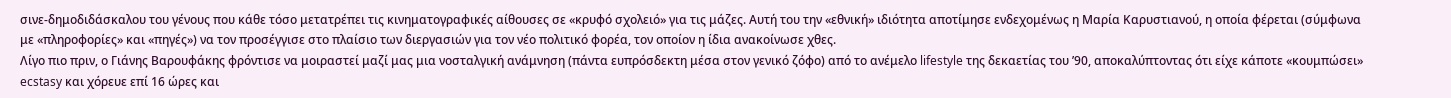σινε-δημοδιδάσκαλου του γένους που κάθε τόσο μετατρέπει τις κινηματογραφικές αίθουσες σε «κρυφό σχολειό» για τις μάζες. Αυτή του την «εθνική» ιδιότητα αποτίμησε ενδεχομένως η Μαρία Καρυστιανού, η οποία φέρεται (σύμφωνα με «πληροφορίες» και «πηγές») να τον προσέγγισε στο πλαίσιο των διεργασιών για τον νέο πολιτικό φορέα, τον οποίον η ίδια ανακοίνωσε χθες.
Λίγο πιο πριν, ο Γιάνης Βαρουφάκης φρόντισε να μοιραστεί μαζί μας μια νοσταλγική ανάμνηση (πάντα ευπρόσδεκτη μέσα στον γενικό ζόφο) από το ανέμελο lifestyle της δεκαετίας του ’90, αποκαλύπτοντας ότι είχε κάποτε «κουμπώσει» ecstasy και χόρευε επί 16 ώρες και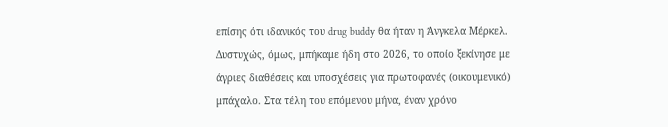επίσης ότι ιδανικός του drug buddy θα ήταν η Άνγκελα Μέρκελ.
Δυστυχώς, όμως, μπήκαμε ήδη στο 2026, το οποίο ξεκίνησε με άγριες διαθέσεις και υποσχέσεις για πρωτοφανές (οικουμενικό) μπάχαλο. Στα τέλη του επόμενου μήνα, έναν χρόνο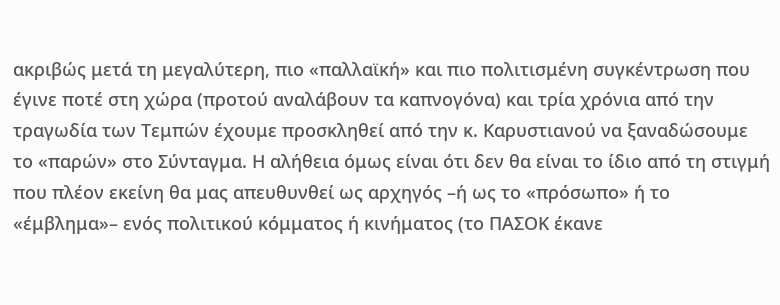ακριβώς μετά τη μεγαλύτερη, πιο «παλλαϊκή» και πιο πολιτισμένη συγκέντρωση που έγινε ποτέ στη χώρα (προτού αναλάβουν τα καπνογόνα) και τρία χρόνια από την τραγωδία των Τεμπών έχουμε προσκληθεί από την κ. Καρυστιανού να ξαναδώσουμε το «παρών» στο Σύνταγμα. Η αλήθεια όμως είναι ότι δεν θα είναι το ίδιο από τη στιγμή που πλέον εκείνη θα μας απευθυνθεί ως αρχηγός –ή ως το «πρόσωπο» ή το «έμβλημα»– ενός πολιτικού κόμματος ή κινήματος (το ΠΑΣΟΚ έκανε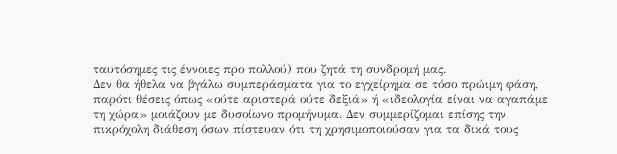ταυτόσημες τις έννοιες προ πολλού) που ζητά τη συνδρομή μας.
Δεν θα ήθελα να βγάλω συμπεράσματα για το εγχείρημα σε τόσο πρώιμη φάση, παρότι θέσεις όπως «ούτε αριστερά ούτε δεξιά» ή «ιδεολογία είναι να αγαπάμε τη χώρα» μοιάζουν με δυσοίωνο προμήνυμα. Δεν συμμερίζομαι επίσης την πικρόχολη διάθεση όσων πίστευαν ότι τη χρησιμοποιούσαν για τα δικά τους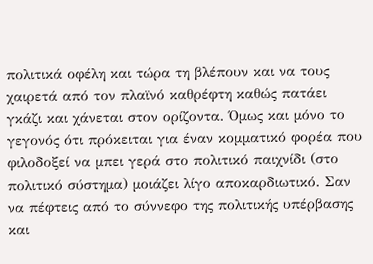πολιτικά οφέλη και τώρα τη βλέπουν και να τους χαιρετά από τον πλαϊνό καθρέφτη καθώς πατάει γκάζι και χάνεται στον ορίζοντα. Όμως και μόνο το γεγονός ότι πρόκειται για έναν κομματικό φορέα που φιλοδοξεί να μπει γερά στο πολιτικό παιχνίδι (στο πολιτικό σύστημα) μοιάζει λίγο αποκαρδιωτικό. Σαν να πέφτεις από το σύννεφο της πολιτικής υπέρβασης και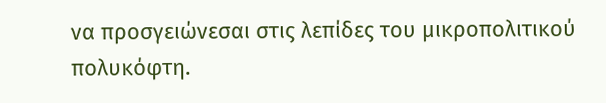να προσγειώνεσαι στις λεπίδες του μικροπολιτικού πολυκόφτη.